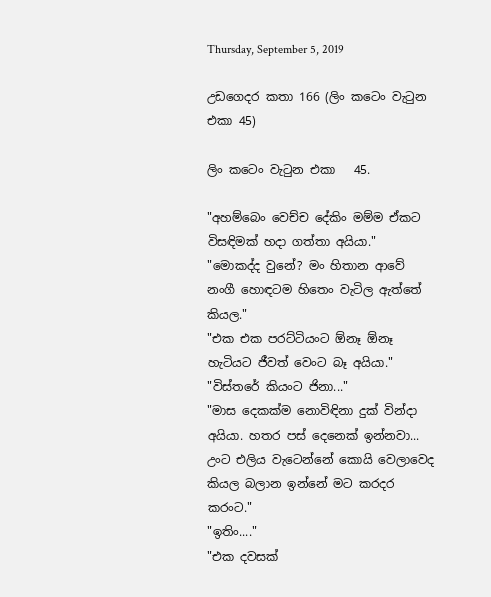Thursday, September 5, 2019

උඩගෙදර කතා 166 (ලිං කටෙං වැටුන එකා 45)

ලිං කටෙං වැටුන එකා   45.

"අහම්බෙං වෙච්ච දේකිං මම්ම ඒකට විසඳිමක් හදා ගත්තා අයියා."
"මොකද්ද වුනේ? මං හිතාන ආවේ නංගී හොඳටම හිතෙං වැටිල ඇත්තේ කියල."
"එක එක පරට්ටියංට ඕනෑ ඕනෑ හැටියට ජීවත් වෙංට බෑ අයියා."
"විස්තරේ කියංට ජිනා..."
"මාස දෙකක්ම නොවිඳිනා දුක් වින්දා අයියා. හතර පස් දෙනෙක් ඉන්නවා... උංට එලිය වැටෙන්නේ කොයි වෙලාවෙද කියල බලාන ඉන්නේ මට කරදර කරංට."
"ඉතිං...."
"එක දවසක්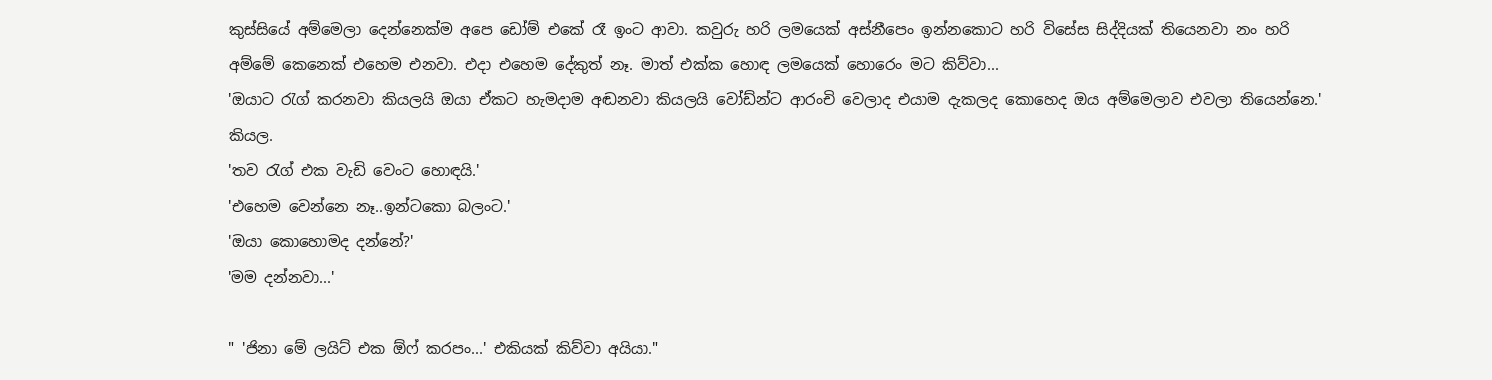කුස්සියේ අම්මෙලා දෙන්නෙක්ම අපෙ ඩෝම් එකේ රෑ ඉංට ආවා. කවුරු හරි ලමයෙක් අස්නීපෙං ඉන්නකොට හරි විසේස සිද්දියක් තියෙනවා නං හරි අම්මේ කෙනෙක් එහෙම එනවා. එදා එහෙම දේකුත් නෑ. මාත් එක්ක හොඳ ලමයෙක් හොරෙං මට කිව්වා...
'ඔයාට රැග් කරනවා කියලයි ඔයා ඒකට හැමදාම අඬනවා කියලයි වෝඩ්න්ට ආරංචි වෙලාද එයාම දැකලද කොහෙද ඔය අම්මෙලාව එවලා තියෙන්නෙ.' කියල.
'තව රැග් එක වැඩි වෙංට හොඳයි.'
'එහෙම වෙන්නෙ නෑ..ඉන්ටකො බලංට.'
'ඔයා කොහොමද දන්නේ?'
'මම දන්නවා...'

" 'ජිනා මේ ලයිට් එක ඕෆ් කරපං...' එකියක් කිව්වා අයියා."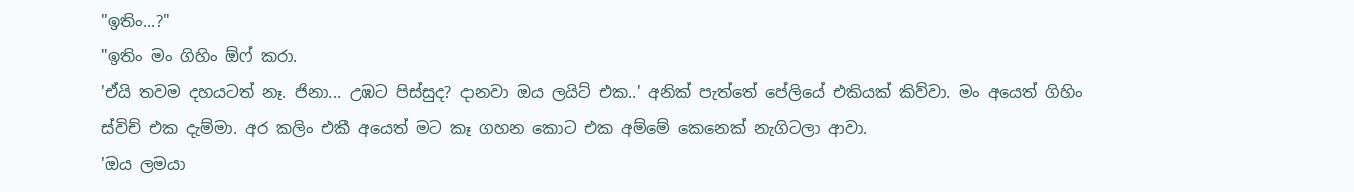"ඉතිං...?"
"ඉතිං මං ගිහිං ඕෆ් කරා.
'ඒයි තවම දහයටත් නෑ. ජිනා... උඹට පිස්සුද? දානවා ඔය ලයිට් එක..' අනික් පැත්තේ පේලියේ එකියක් කිව්වා. මං අයෙත් ගිහිං ස්විච් එක දැම්මා. අර කලිං එකී අයෙත් මට කෑ ගහන කොට එක අම්මේ කෙනෙක් නැගිටලා ආවා.
'ඔය ලමයා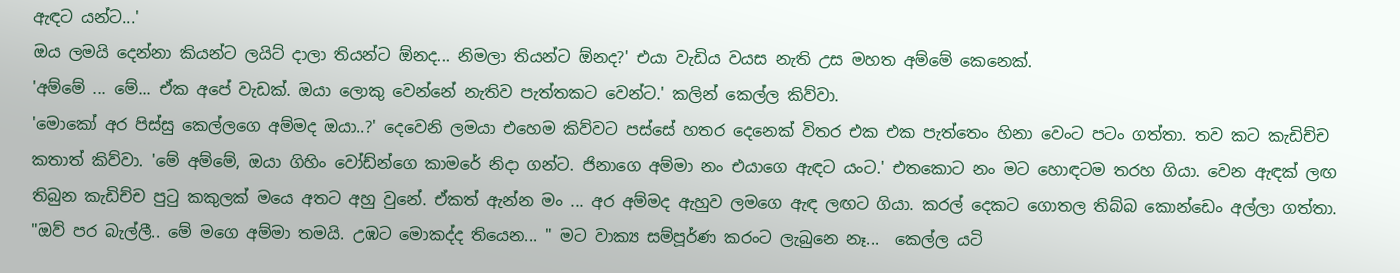ඇඳට යන්ට...'
ඔය ලමයි දෙන්නා කියන්ට ලයිට් දාලා තියන්ට ඕනද... නිමලා තියන්ට ඕනද?' එයා වැඩිය වයස නැති උස මහත අම්මේ කෙනෙක්.
'අම්මේ ... මේ... ඒක අපේ වැඩක්. ඔයා ලොකු වෙන්නේ නැතිව පැත්තකට වෙන්ට.' කලින් කෙල්ල කිව්වා.
'මොකෝ අර පිස්සු කෙල්ලගෙ අම්මද ඔයා..?' දෙවෙනි ලමයා එහෙම කිව්වට පස්සේ හතර දෙනෙක් විතර එක එක පැත්තෙං හිනා වෙංට පටං ගත්තා. තව කට කැඩිච්ච කතාත් කිව්වා. 'මේ අම්මේ, ඔයා ගිහිං වෝඩ්න්ගෙ කාමරේ නිදා ගන්ට. ජිනාගෙ අම්මා නං එයාගෙ ඇඳට යංට.' එතකොට නං මට හොඳටම තරහ ගියා. වෙන ඇඳක් ලඟ තිබුන කැඩිච්ච පුටු කකුලක් මයෙ අතට අහු වුනේ. ඒකත් ඇන්න මං ... අර අම්මද ඇහුව ලමගෙ ඇඳ ලඟට ගියා. කරල් දෙකට ගොතල තිබ්බ කොන්ඩෙං අල්ලා ගත්තා.
"ඔව් පර බැල්ලී.. මේ මගෙ අම්මා තමයි. උඹට මොකද්ද තියෙන... " මට වාක්‍ය සම්පූර්ණ කරංට ලැබුනෙ නෑ...  කෙල්ල යටි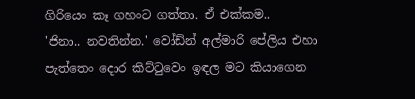ගිරියෙං කෑ ගහංට ගත්තා. ඒ එක්කම..
'ජිනා.. නවතින්න.' වෝඩ්න් අල්මාරි පේලිය එහා පැත්තෙං දොර කිට්ටුවෙං ඉඳල මට කියාගෙන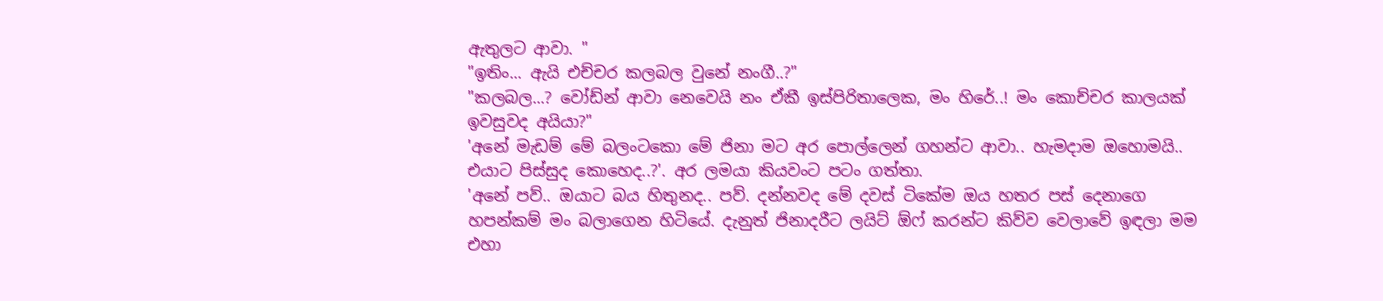ඇතුලට ආවා. "
"ඉතිං... ඇයි එච්චර කලබල වුනේ නංගී..?"
"කලබල...? වෝඩ්න් ආවා නෙවෙයි නං ඒකී ඉස්පිරිතාලෙක, මං හිරේ..! මං කොච්චර කාලයක් ඉවසුවද අයියා?"
'අනේ මැඩම් මේ බලංටකො මේ ජිනා මට අර පොල්ලෙන් ගහන්ට ආවා.. හැමදාම ඔහොමයි.. එයාට පිස්සුද කොහෙද..?'. අර ලමයා කියවංට පටං ගත්තා.
'අනේ පව්.. ඔයාට බය හිතුනද.. පව්. දන්නවද මේ දවස් ටිකේම ඔය හතර පස් දෙනාගෙ හපන්කම් මං බලාගෙන හිටියේ. දැනුත් ජිනාදරීට ලයිට් ඕෆ් කරන්ට කිව්ව වෙලාවේ ඉඳලා මම එහා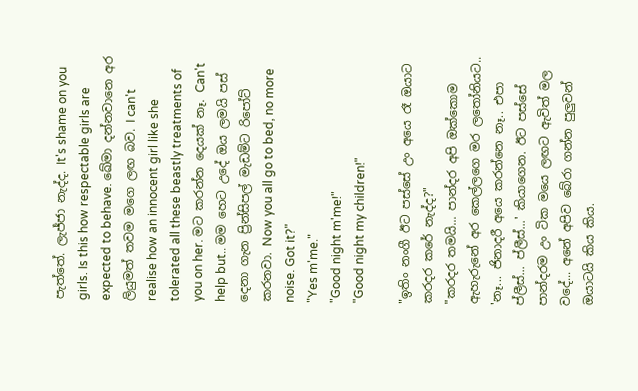පැත්තේ. ලැජ්ජා නැද්ද. It's shame on you girls. Is this how respectable girls are expected to behave. ඛේමා දන්නවානෙ අර ලියුමත් තවම මගෙ ලඟ බව. I can't realise how an innocent girl like she tolerated all these beastly treatments of you on her. මට කරන්න දෙයක් නෑ. Can't help but.. මම හෙට උදේ ඔය ලමයි පස් දෙනා ගැන ප්‍රින්සිපල් මැඩම්ට රිපෝට් කරනවා. Now you all go to bed, no more noise. Got it?"
"Yes m'me."
"Good night m'me!"
"Good night my children!"

"ඉතිං නංගී ඊට පස්සේ උං අයෙ රෑ ඔයාට කරදර කරේ නැද්ද?"
"කරදර තමයි... පාන්දර අපි ඔක්කොම ඇහැරුනේ අර කෙල්ලගෙ මර ලතෝනියට..
'නෑ... ජිනාදරී අයෙ කරන්නෙ නෑ.. එපා ප්ලීස්... ප්ලීස්...' කියාගෙන. ඊට පස්සේ පාන්දරම උං ටික මයෙ ලඟට ඇවිත් මල වදේ... අනේ අපිව බේරා ගන්න පුලුවන් ඔයාටයි කිය කිය.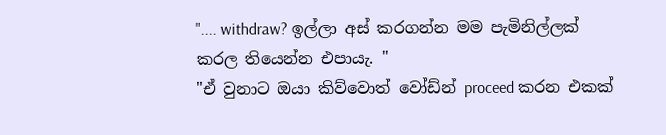".... withdraw? ඉල්ලා අස් කරගන්න මම පැමිනිල්ලක් කරල තියෙන්න එපායැ. "
"ඒ වුනාට ඔයා කිව්වොත් වෝඩ්න් proceed කරන එකක්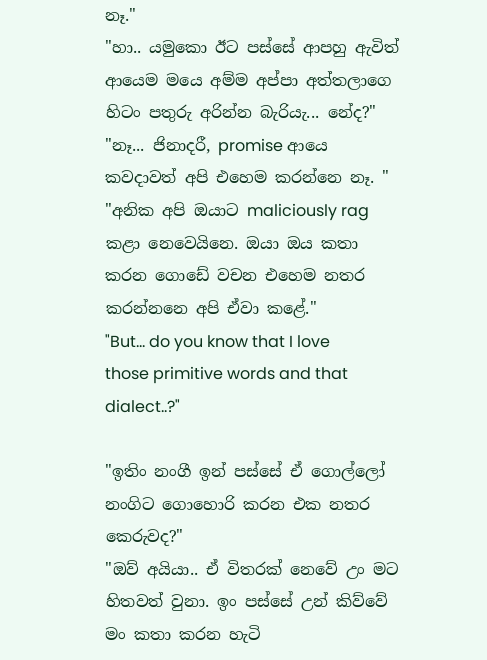නෑ."
"හා.. යමුකො ඊට පස්සේ ආපහු ඇවිත් ආයෙම මයෙ අම්ම අප්පා අත්තලාගෙ හිටං පතුරු අරින්න බැරියැ... නේද?"
"නෑ... ජිනාදරී, promise ආයෙ කවදාවත් අපි එහෙම කරන්නෙ නෑ. "
"අනික අපි ඔයාට maliciously rag කළා නෙවෙයිනෙ. ඔයා ඔය කතා කරන ගොඩේ වචන එහෙම නතර කරන්නනෙ අපි ඒවා කළේ."
"But... do you know that I love those primitive words and that dialect..?"

"ඉතිං නංගී ඉන් පස්සේ ඒ ගොල්ලෝ නංගිට ගොහොරි කරන එක නතර කෙරුවද?"
"ඔව් අයියා.. ඒ විතරක් නෙවේ උං මට හිතවත් වුනා. ඉං පස්සේ උන් කිව්වේ මං කතා කරන හැටි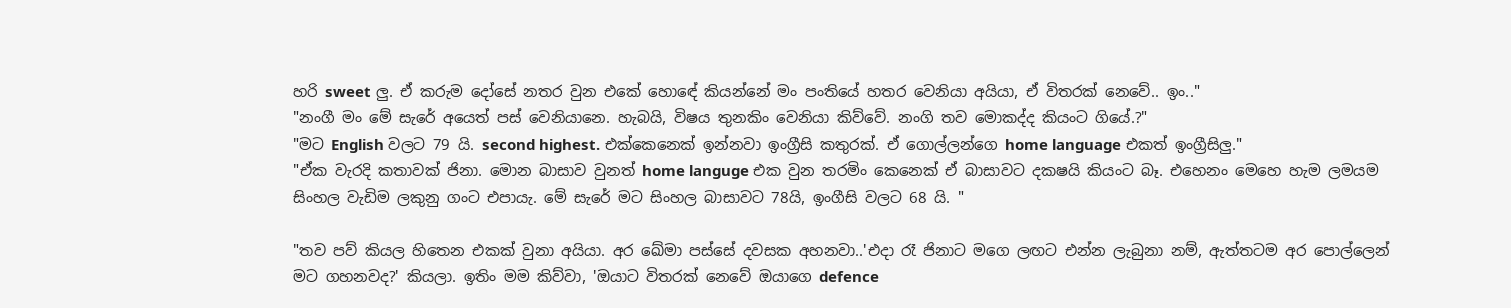හරි sweet ලු. ඒ කරුම දෝසේ නතර වුන එකේ හොඳේ කියන්නේ මං පංතියේ හතර වෙනියා අයියා, ඒ විතරක් නෙවේ.. ඉං.."
"නංගී මං මේ සැරේ අයෙත් පස් වෙනියානෙ. හැබයි, විෂය තුනකිං වෙනියා කිව්වේ. නංගි තව මොකද්ද කියංට ගියේ.?"
"මට English වලට 79 යි. second highest. එක්කෙනෙක් ඉන්නවා ඉංග්‍රීසි කතුරක්. ඒ ගොල්ලන්ගෙ home language එකත් ඉංග්‍රීසිලු."
"ඒක වැරදි කතාවක් ජිනා. මොන බාසාව වුනත් home languge එක වුන තරමිං කෙනෙක් ඒ බාසාවට දකෂයි කියංට බෑ. එහෙනං මෙහෙ හැම ලමයම සිංහල වැඩිම ලකුනු ගංට එපායැ. මේ සැරේ මට සිංහල බාසාවට 78යි, ඉංගීසි වලට 68 යි. "

"තව පව් කියල හිතෙන එකක් වුනා අයියා. අර ඛේමා පස්සේ දවසක අහනවා..'එදා රෑ ජිනාට මගෙ ලඟට එන්න ලැබුනා නම්, ඇත්තටම අර පොල්ලෙන් මට ගහනවද?' කියලා. ඉතිං මම කිව්වා, 'ඔයාට විතරක් නෙවේ ඔයාගෙ defence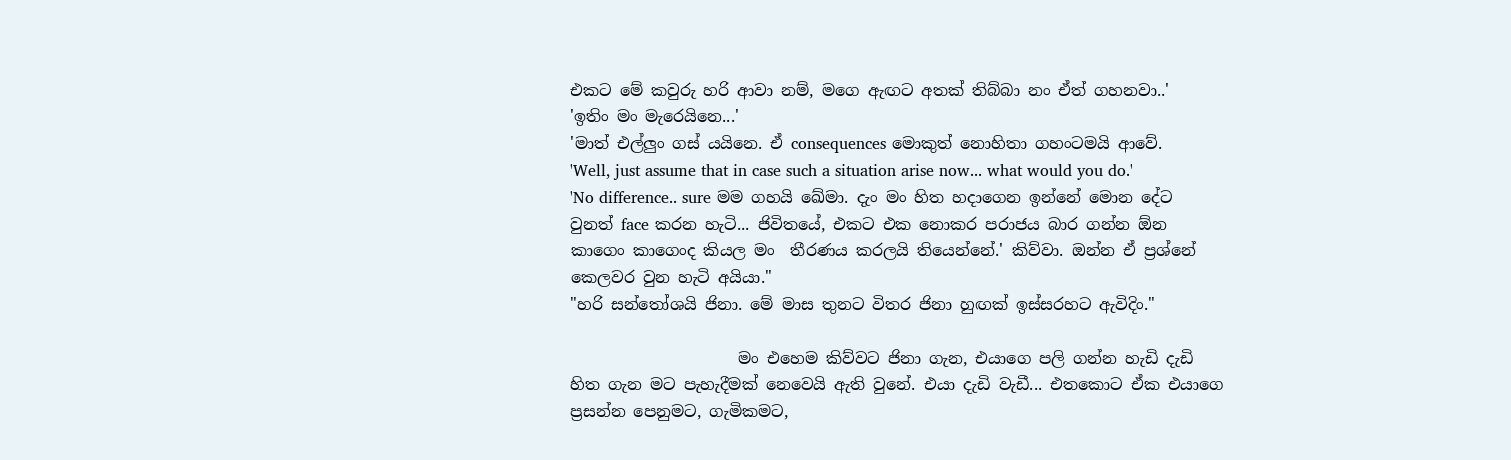එකට මේ කවුරු හරි ආවා නම්, මගෙ ඇඟට අතක් තිබ්බා නං ඒත් ගහනවා..'
'ඉතිං මං මැරෙයිනෙ...'
'මාත් එල්ලුං ගස් යයිනෙ. ඒ consequences මොකුත් නොහිතා ගහංටමයි ආවේ.
'Well, just assume that in case such a situation arise now... what would you do.'
'No difference.. sure මම ගහයි ඛේමා. දැං මං හිත හදාගෙන ඉන්නේ මොන දේට වුනත් face කරන හැටි... ජිවිතයේ, එකට එක නොකර පරාජය බාර ගන්න ඕන කාගෙං කාගෙංද කියල මං  තීරණය කරලයි තියෙන්නේ.' කිව්වා. ඔන්න ඒ ප්‍රශ්නේ කෙලවර වුන හැටි අයියා."
"හරි සන්තෝශයි ජිනා. මේ මාස තුනට විතර ජිනා හුඟක් ඉස්සරහට ඇවිදිං."

                     මං එහෙම කිව්වට ජිනා ගැන, එයාගෙ පලි ගන්න හැඩි දැඩි හිත ගැන මට පැහැදීමක් නෙවෙයි ඇති වුනේ. එයා දැඩි වැඩී... එතකොට ඒක එයාගෙ ප්‍රසන්න පෙනුමට, ගැමිකමට,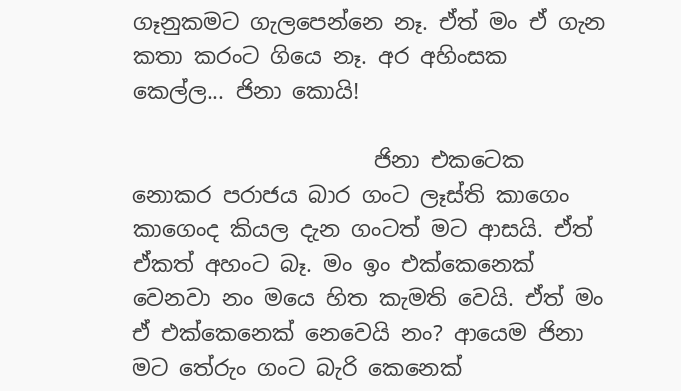ගෑනුකමට ගැලපෙන්නෙ නෑ. ඒත් මං ඒ ගැන කතා කරංට ගියෙ නෑ. අර අහිංසක කෙල්ල... ජිනා කොයි!

                      ජිනා එකටෙක නොකර පරාජය බාර ගංට ලෑස්ති කාගෙං කාගෙංද කියල දැන ගංටත් මට ආසයි. ඒත් ඒකත් අහංට බෑ. මං ඉං එක්කෙනෙක් වෙනවා නං මයෙ හිත කැමති වෙයි. ඒත් මං ඒ එක්කෙනෙක් නෙවෙයි නං? ආයෙම ජිනා මට තේරුං ගංට බැරි කෙනෙක්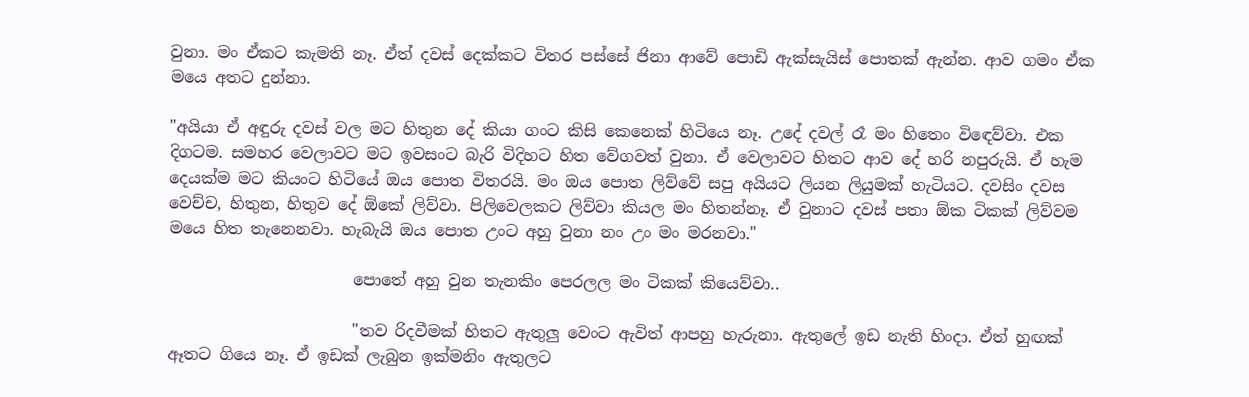වුනා. මං ඒකට කැමති නෑ. ඒත් දවස් දෙක්කට විතර පස්සේ ජිනා ආවේ පොඩි ඇක්සැයිස් පොතක් ඇන්න. ආව ගමං ඒක මයෙ අතට දුන්නා.

"අයියා ඒ අඳුරු දවස් වල මට හිතුන දේ කියා ගංට කිසි කෙනෙක් හිටියෙ නෑ. උදේ දවල් රෑ මං හිතෙං විඳෙව්වා. එක දිගටම. සමහර වෙලාවට මට ඉවසංට බැරි විදිහට හිත වේගවත් වුනා. ඒ වෙලාවට හිතට ආව දේ හරි නපුරුයි. ඒ හැම දෙයක්ම මට කියංට හිටියේ ඔය පොත විතරයි. මං ඔය පොත ලිව්වේ සපු අයියට ලියන ලියුමක් හැටියට. දවසිං දවස වෙච්ච, හිතුන, හිතුව දේ ඕකේ ලිව්වා. පිලිවෙලකට ලිව්වා කියල මං හිතන්නෑ. ඒ වුනාට දවස් පතා ඕක ටිකක් ලිව්වම මයෙ හිත තැනෙනවා. හැබැයි ඔය පොත උංට අහු වුනා නං උං මං මරනවා."

                       පොතේ අහු වුන තැනකිං පෙරලල මං ටිකක් කියෙව්වා..

                       "තව රිදවීමක් හිතට ඇතුලු වෙංට ඇවිත් ආපහු හැරුනා. ඇතුලේ ඉඩ නැති හිංදා. ඒත් හුඟක් ඈතට ගියෙ නෑ. ඒ ඉඩක් ලැබුන ඉක්මනිං ඇතුලට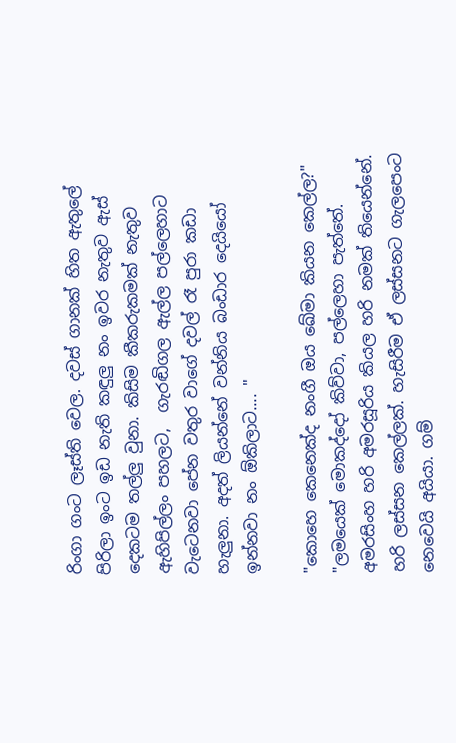රිංගා ගංට ලෑස්ති වෙල. දවස් ගානක් හිත ඇතුලේ පිරිලා ඉංට ඉඩ නැති කඳුලු නං ඉවර නැතුව ඇස් දෙකටම තල්ලු වුනා. කිසිම කීකරුකමක් නැතුව ඇහිපිල්ලං පහලට,  ගැරඬිගල ඇල්ල පල්ලෙහාට වැටෙනවා පේන වතුර වාගේ දවල් රෑ පුරා කඩා හැලුනා. අදත් ලියන්නේ වන්නිය බංඩාර දෙයියෝ ඉන්නවා නං ඕකිලාට.... "

"කොහෙ කෙනෙක්ද නංගී ඔය ඛේමා කියන කෙල්ල?"
"ලමයෙක් මොකද්දෝ කිව්වා, පල්ලෙහා පැත්තේ. අමරසිංහ හරි අමරසූරිය කියල හරි නමක් තියෙන්නේ. හරි ලස්සන කෙල්ලක්. හැසිරීම ඒ ලස්සනට ගැලපෙංට නෙවෙයි අයියා. ගම්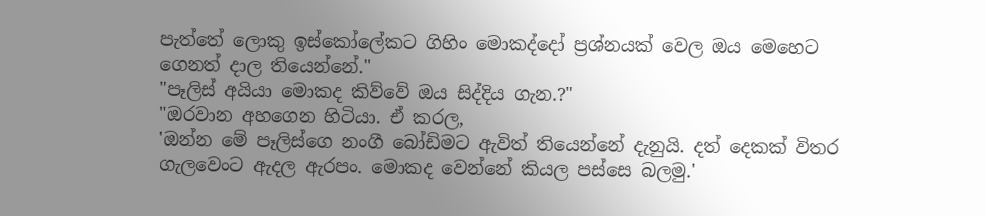පැත්තේ ලොකු ඉස්කෝලේකට ගිහිං මොකද්දෝ ප්‍රශ්නයක් වෙල ඔය මෙහෙට ගෙනත් දාල තියෙන්නේ."
"පෑලිස් අයියා මොකද කිව්වේ ඔය සිද්දිය ගැන.?"
"ඔරවාන අහගෙන හිටියා. ඒ කරල,
'ඔන්න මේ පෑලිස්ගෙ නංගී බෝඩිමට ඇවිත් තියෙන්නේ දැනුයි. දත් දෙකක් විතර ගැලවෙංට ඇදල ඇරපං. මොකද වෙන්නේ කියල පස්සෙ බලමු.'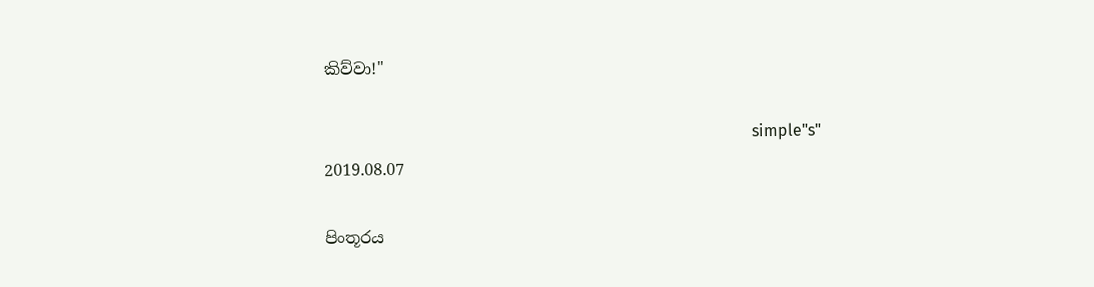කිව්වා!"

                                                                                                           simple"s"
2019.08.07

පිංතූරය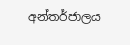අන්තර්ජාලය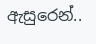ඇසුරෙන්..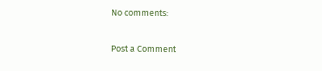No comments:

Post a Comment